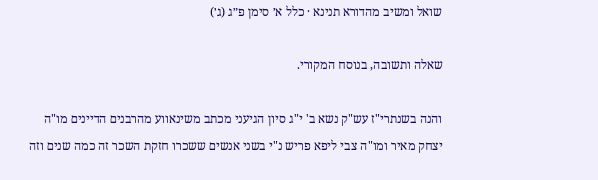שואל ומשיב מהדורא תנינא · כלל א׳ סימן פ״ג (ג׳)

שאלה ותשובה, בנוסח המקורי.

והנה בשנתרי"ז עש"ק נשא ב' י"ג סיון הגיעני מכתב משינאווע מהרבנים הדיינים מו"ה יצחק מאיר ומו"ה צבי ליפא פריש נ"י בשני אנשים ששכרו חזקת השכר זה כמה שנים וזה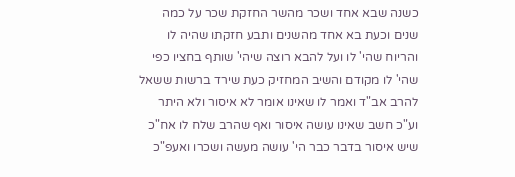כשנה שבא אחד ושכר מהשר החזקת שכר על כמה שנים וכעת בא אחד מהשנים ותבע חזקתו שהיה לו והריוח שהי' לו ועל להבא רוצה שיהי' שותף בחציו כפי שהי' לו מקודם והשיב המחזיק כעת שירד ברשות ששאל להרב אב"ד ואמר לו שאינו אומר לא איסור ולא היתר וע"כ חשב שאינו עושה איסור ואף שהרב שלח לו אח"כ שיש איסור בדבר כבר הי' עושה מעשה ושכרו ואעפ"כ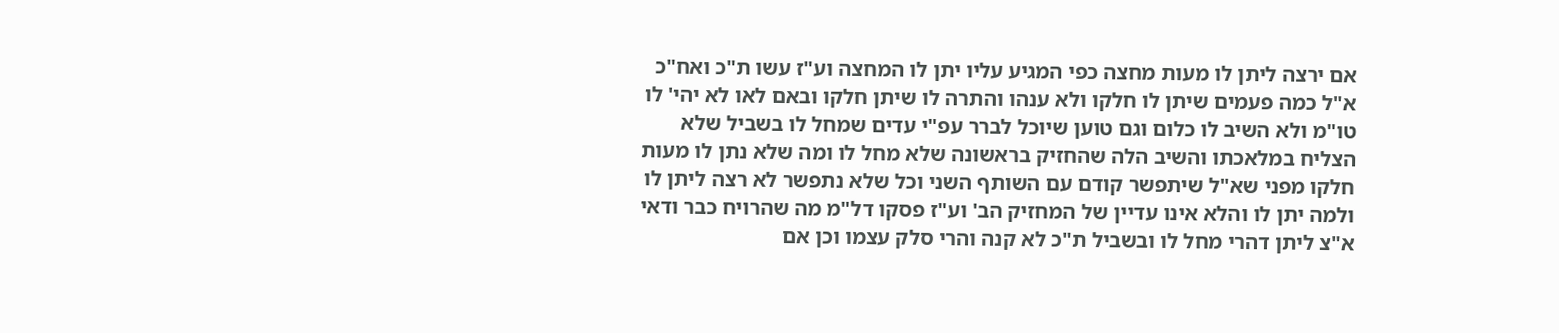אם ירצה ליתן לו מעות מחצה כפי המגיע עליו יתן לו המחצה וע"ז עשו ת"כ ואח"כ א"ל כמה פעמים שיתן לו חלקו ולא ענהו והתרה לו שיתן חלקו ובאם לאו לא יהי' לו טו"מ ולא השיב לו כלום וגם טוען שיוכל לברר עפ"י עדים שמחל לו בשביל שלא הצליח במלאכתו והשיב הלה שהחזיק בראשונה שלא מחל לו ומה שלא נתן לו מעות חלקו מפני שא"ל שיתפשר קודם עם השותף השני וכל שלא נתפשר לא רצה ליתן לו ולמה יתן לו והלא אינו עדיין של המחזיק הב' וע"ז פסקו דל"מ מה שהרויח כבר ודאי א"צ ליתן דהרי מחל לו ובשביל ת"כ לא קנה והרי סלק עצמו וכן אם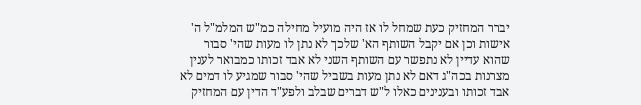יברר המחזיק כעת שמחל לו אז היה מועיל מחילה כמ"ש המלמ"ל ה' אישות וכן אם יקבל השותף הא' שלכך לא נתן לו מעות שהי' סבור שהוא עדיין לא נתפשר עם השותף השני לא אבד זכותו כמבואר לענין מצרנות בכה"ג דאם לא נתן מעות בשביל שהי' סבור שמגיע לו דמים לא אבד זכותו ובענינים כאלו ל"ש דברים שבלב ולפע"ד הדין עם המחזיק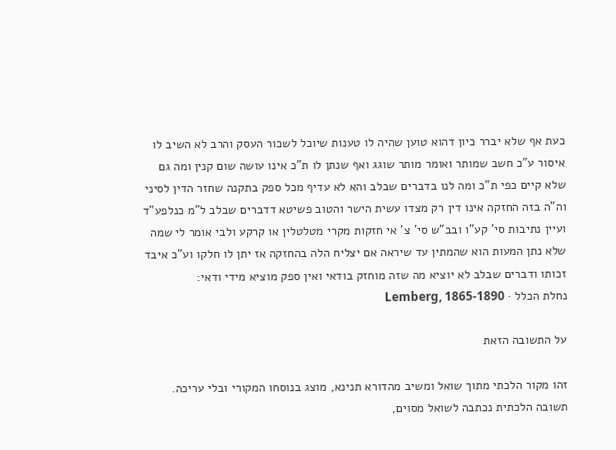כעת אף שלא יברר כיון דהוא טוען שהיה לו טענות שיוכל לשכור העסק והרב לא השיב לו איסור ע"כ חשב שמותר ואומר מותר שוגג ואף שנתן לו ת"כ אינו עושה שום קנין ומה גם שלא קיים כפי ת"כ ומה לנו בדברים שבלב והא לא עדיף מכל ספק בתקנה שחזר הדין לסיני וה"ה בזה החזקה אינו דין רק מצדו עשית הישר והטוב פשיטא דדברים שבלב ל"מ כנלפע"ד ועיין נתיבות סי' קע"ו ובב"ש סי' צ' אי חזקות מקרי מטלטלין או קרקע ולבי אומר לי שמה שלא נתן המעות הוא שהמתין עד שיראה אם יצליח הלה בהחזקה אז יתן לו חלקו וע"כ איבד זכותו ודברים שבלב לא יוציא מה שזה מוחזק בודאי ואין ספק מוציא מידי ודאי:
נחלת הכלל · Lemberg, 1865-1890

על התשובה הזאת

זהו מקור הלכתי מתוך שואל ומשיב מהדורא תנינא, מוצג בנוסחו המקורי ובלי עריכה. תשובה הלכתית נכתבה לשואל מסוים,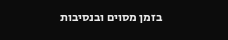בזמן מסוים ובנסיבות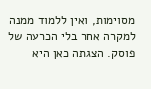מסוימות, ואין ללמוד ממנה למקרה אחר בלי הכרעה של פוסק. הצגתה כאן היא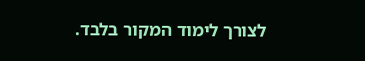לצורך לימוד המקור בלבד.